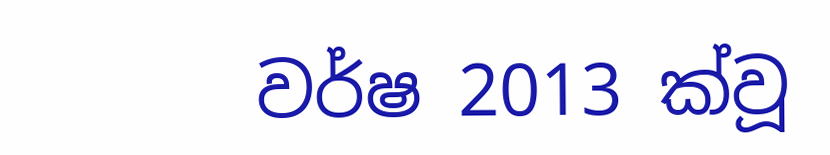වර්ෂ 2013 ක්වූ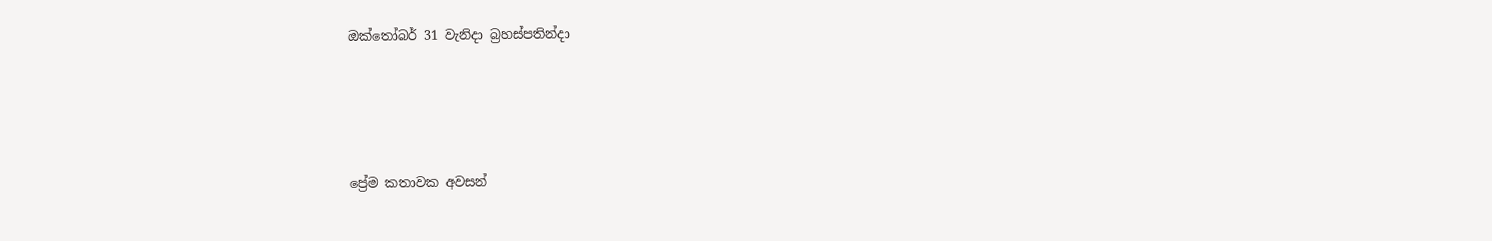ඔක්තෝබර් 31 වැනිදා බ්‍රහස්පතින්දා




ප්‍රේම කතාවක අවසන්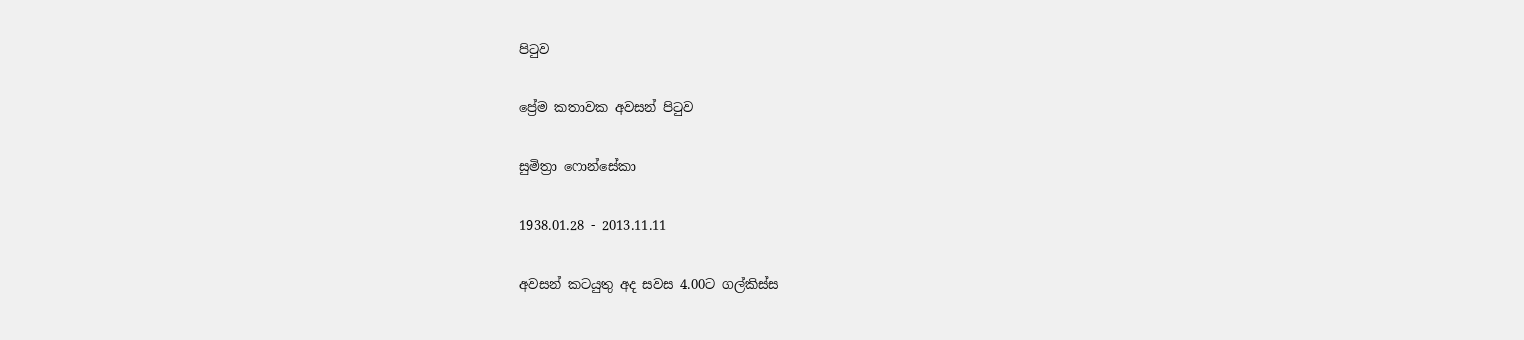පිටුව

ප්‍රේම කතාවක අවසන් පිටුව

සුමිත්‍රා ෆොන්සේකා

1938.01.28 - 2013.11.11

අවසන් කටයුතු අද සවස 4.00ට ගල්කිස්ස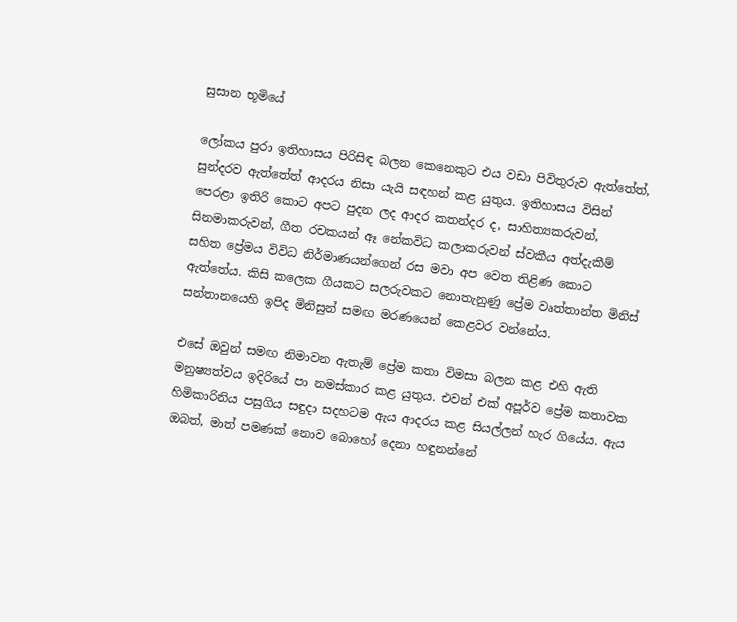සුසාන භූමියේ

ලෝකය පුරා ඉතිහාසය පිරිසිඳ බලන කෙනෙකුට එය වඩා පිවිතුරුව ඇත්තේත්, සුන්දරව ඇත්තේත් ආදරය නිසා යැයි සඳහන් කළ යුතුය. ඉතිහාසය විසින් පෙරළා ඉතිරි කොට අපට පුදන ලද ආදර කතන්දර ද, සාහිත්‍යකරුවන්, සිනමාකරුවන්, ගීත රචකයන් ඈ නේකවිධ කලාකරුවන් ස්වකීය අත්දැකීම් සහිත ප්‍රේමය විවිධ නිර්මාණයන්ගෙන් රස මවා අප වෙත තිළිණ කොට ඇත්තේය. කිසි කලෙක ගීයකට සලරුවකට නොතැනුණු ප්‍රේම වෘත්තාන්ත මිනිස් සන්තානයෙහි ඉපිද මිනිසුන් සමඟ මරණයෙන් කෙළවර වන්නේය.

එසේ ඔවුන් සමඟ නිමාවන ඇතැම් ප්‍රේම කතා විමසා බලන කළ එහි ඇති මනුෂ්‍යත්වය ඉදිරියේ පා නමස්කාර කළ යුතුය. එවන් එක් අපූර්ව ප්‍රේම කතාවක හිමිකාරිනිය පසුගිය සඳුදා සදහටම ඇය ආදරය කළ සියල්ලන් හැර ගියේය. ඇය ඔබත්, මාත් පමණක් නොව බොහෝ දෙනා හඳුනන්නේ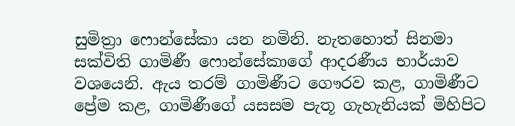සුමිත්‍රා ෆොන්සේකා යන නමිනි. නැතහොත් සිනමා සක්විති ගාමිණී ෆොන්සේකාගේ ආදරණීය භාර්යාව වශයෙනි. ඇය තරම් ගාමිණීට ගෞරව කළ, ගාමිණීට ප්‍රේම කළ, ගාමිණීගේ යසසම පැතූ ගැහැනියක් මිහිපිට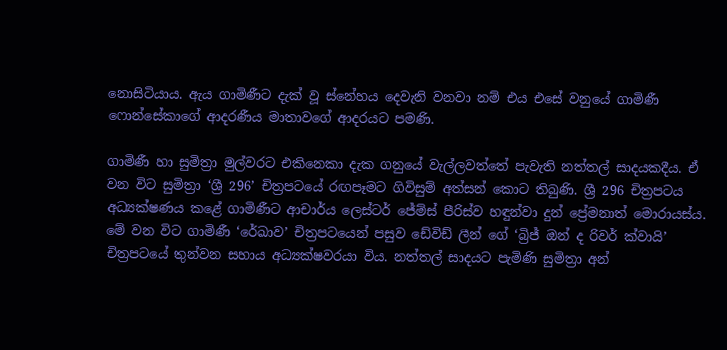නොසිටියාය. ඇය ගාමිණීට දැක් වූ ස්නේහය දෙවැනි වනවා නම් එය එසේ වනුයේ ගාමිණී ෆොන්සේකාගේ ආදරණීය මාතාවගේ ආදරයට පමණි.

ගාමිණී හා සුමිත්‍රා මුල්වරට එකිනෙකා දැක ගනුයේ වැල්ලවත්තේ පැවැති නත්තල් සාදයකදීය. ඒ වන විට සුමිත්‍රා ‘ශ්‍රී 296’ චිත්‍රපටයේ රඟපෑමට ගිවිසුම් අත්සන් කොට තිබුණි. ශ්‍රී 296 චිත්‍රපටය අධ්‍යක්ෂණය කළේ ගාමිණීට ආචාර්ය ලෙස්ටර් ජේම්ස් පීරිස්ව හඳුන්වා දුන් ප්‍රේමනාත් මොරායස්ය. මේ වන විට ගාමිණී ‘රේඛාව’ චිත්‍රපටයෙන් පසුව ඩේවිඩ් ලීන් ගේ ‘බ්‍රිජ් ඔන් ද රිවර් ක්වායි’ චිත්‍රපටයේ තුන්වන සහාය අධ්‍යක්ෂවරයා විය. නත්තල් සාදයට පැමිණි සුමිත්‍රා අන්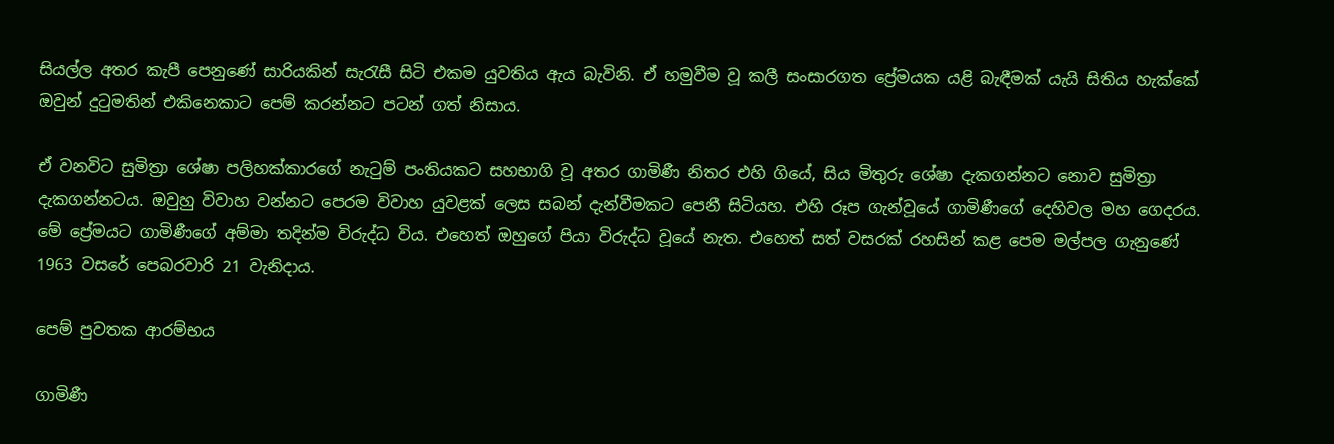සියල්ල අතර කැපී පෙනුණේ සාරියකින් සැරැසී සිටි එකම යුවතිය ඇය බැවිනි. ඒ හමුවීම වූ කලී සංසාරගත ප්‍රේමයක යළි බැඳීමක් යැයි සිතිය හැක්කේ ඔවුන් දුටුමතින් එකිනෙකාට පෙම් කරන්නට පටන් ගත් නිසාය.

ඒ වනවිට සුමිත්‍රා ශේෂා පලිහක්කාරගේ නැටුම් පංතියකට සහභාගි වූ අතර ගාමිණී නිතර එහි ගියේ, සිය මිතුරු ශේෂා දැකගන්නට නොව සුමිත්‍රා දැකගන්නටය. ඔවුහු විවාහ වන්නට පෙරම විවාහ යුවළක් ලෙස සබන් දැන්වීමකට පෙනී සිටියහ. එහි රූප ගැන්වූයේ ගාමිණීගේ දෙහිවල මහ ගෙදරය. මේ ප්‍රේමයට ගාමිණීගේ අම්මා තදින්ම විරුද්ධ විය. එහෙත් ඔහුගේ පියා විරුද්ධ වූයේ නැත. එහෙත් සත් වසරක් රහසින් කළ පෙම මල්පල ගැනුණේ 1963 වසරේ පෙබරවාරි 21 වැනිදාය.

පෙම් පුවතක ආරම්භය

ගාමිණී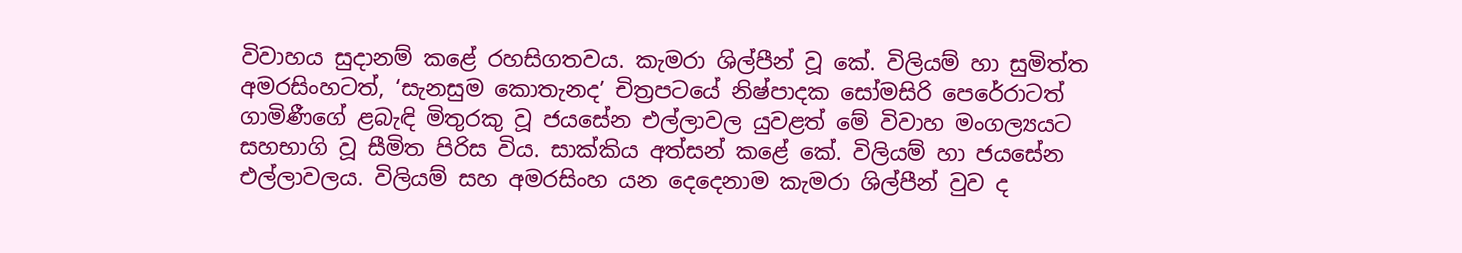විවාහය සුදානම් කළේ රහසිගතවය. කැමරා ශිල්පීන් වූ කේ. විලියම් හා සුමිත්ත අමරසිංහටත්, ‘සැනසුම කොතැනද’ චිත්‍රපටයේ නිෂ්පාදක සෝමසිරි පෙරේරාටත් ගාමිණීගේ ළබැඳි මිතුරකු වූ ජයසේන එල්ලාවල යුවළත් මේ විවාහ මංගල්‍යයට සහභාගි වූ සීමිත පිරිස විය. සාක්කිය අත්සන් කළේ කේ. විලියම් හා ජයසේන එල්ලාවලය. විලියම් සහ අමරසිංහ යන දෙදෙනාම කැමරා ශිල්පීන් වුව ද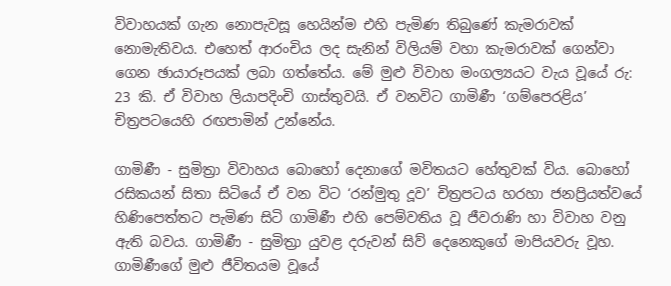විවාහයක් ගැන නොපැවසූ හෙයින්ම එහි පැමිණ තිබුණේ කැමරාවක් නොමැතිවය. එහෙත් ආරංචිය ලද සැනින් විලියම් වහා කැමරාවක් ගෙන්වා ගෙන ඡායාරූපයක් ලබා ගත්තේය. මේ මුළු විවාහ මංගල්‍යයට වැය වූයේ රු: 23 කි. ඒ විවාහ ලියාපදිංචි ගාස්තුවයි. ඒ වනවිට ගාමිණී ‘ගම්පෙරළිය’ චිත්‍රපටයෙහි රඟපාමින් උන්නේය.

ගාමිණී - සුමිත්‍රා විවාහය බොහෝ දෙනාගේ මවිතයට හේතුවක් විය. බොහෝ රසිකයන් සිතා සිටියේ ඒ වන විට ‘රන්මුතු දූව’ චිත්‍රපටය හරහා ජනප්‍රියත්වයේ හිණිපෙත්තට පැමිණ සිටි ගාමිණී එහි පෙම්වතිය වූ ජීවරාණි හා විවාහ වනු ඇති බවය. ගාමිණී - සුමිත්‍රා යුවළ දරුවන් සිව් දෙනෙකුගේ මාපියවරු වූහ. ගාමිණීගේ මුළු ජීවිතයම වූයේ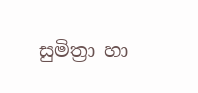සුමිත්‍රා හා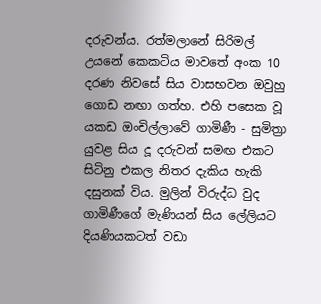දරුවන්ය. රත්මලානේ සිරිමල් උයනේ කෙකටිය මාවතේ අංක 10 දරණ නිවසේ සිය වාසභවන ඔවුහු ගොඩ නඟා ගත්හ. එහි පසෙක වූ යකඩ ඔංචිල්ලාවේ ගාමිණී - සුමිත්‍රා යුවළ සිය දූ දරුවන් සමඟ එකට සිටිනු එකල නිතර දැකිය හැකි දසුනක් විය. මුලින් විරුද්ධ වුද ගාමිණීගේ මැණියන් සිය ලේලියට දියණියකටත් වඩා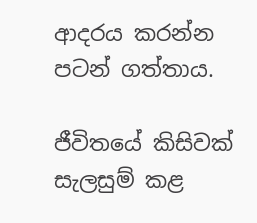ආදරය කරන්න පටන් ගත්තාය.

ජීවිතයේ කිසිවක් සැලසුම් කළ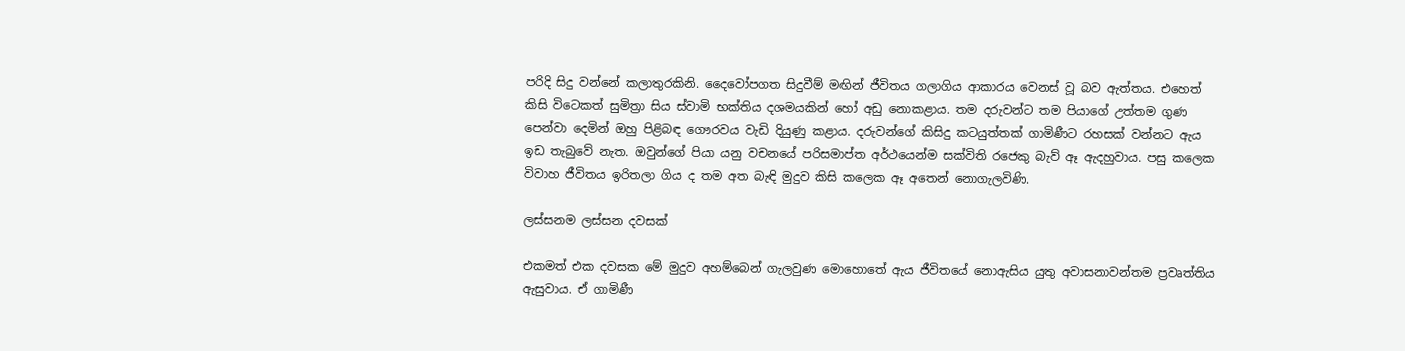පරිදි සිදු වන්නේ කලාතුරකිනි. දෛවෝපගත සිදුවීම් මඟින් ජීවිතය ගලාගිය ආකාරය වෙනස් වූ බව ඇත්තය. එහෙත් කිසි විටෙකත් සුමිත්‍රා සිය ස්වාමි භක්තිය දශමයකින් හෝ අඩු නොකළාය. තම දරුවන්ට තම පියාගේ උත්තම ගුණ පෙන්වා දෙමින් ඔහු පිළිබඳ ගෞරවය වැඩි දියුණු කළාය. දරුවන්ගේ කිසිදු කටයුත්තක් ගාමිණීට රහසක් වන්නට ඇය ඉඩ තැබුවේ නැත. ඔවුන්ගේ පියා යනු වචනයේ පරිසමාප්ත අර්ථයෙන්ම සක්විති රජෙකු බැව් ඈ ඇදහුවාය. පසු කලෙක විවාහ ජීවිතය ඉරිතලා ගිය ද තම අත බැඳි මුදුව කිසි කලෙක ඈ අතෙන් නොගැලවිණි.

ලස්සනම ලස්සන දවසක්

එකමත් එක දවසක මේ මුදුව අහම්බෙන් ගැලවුණ මොහොතේ ඇය ජීවිතයේ නොඇසිය යුතු අවාසනාවන්තම ප්‍රවෘත්තිය ඇසුවාය. ඒ ගාමිණී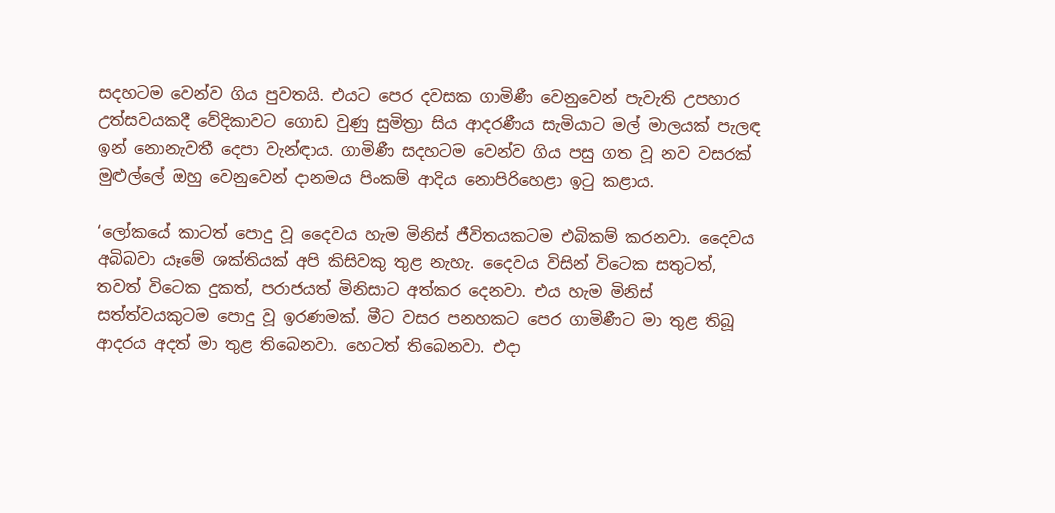සදහටම වෙන්ව ගිය පුවතයි. එයට පෙර දවසක ගාමිණී වෙනුවෙන් පැවැති උපහාර උත්සවයකදී වේදිකාවට ගොඩ වුණු සුමිත්‍රා සිය ආදරණීය සැමියාට මල් මාලයක් පැලඳ ඉන් නොනැවතී දෙපා වැන්ඳාය. ගාමිණී සදහටම වෙන්ව ගිය පසු ගත වූ නව වසරක් මුළුල්ලේ ඔහු වෙනුවෙන් දානමය පිංකම් ආදිය නොපිරිහෙළා ඉටු කළාය.

‘ලෝකයේ කාටත් පොදු වූ දෛවය හැම මිනිස් ජීවිතයකටම එබිකම් කරනවා. දෛවය අබිබවා යෑමේ ශක්තියක් අපි කිසිවකු තුළ නැහැ. දෛවය විසින් විටෙක සතුටත්, තවත් විටෙක දුකත්, පරාජයත් මිනිසාට අත්කර දෙනවා. එය හැම මිනිස් සත්ත්වයකුටම පොදු වූ ඉරණමක්. මීට වසර පනහකට පෙර ගාමිණීට මා තුළ තිබූ ආදරය අදත් මා තුළ තිබෙනවා. හෙටත් තිබෙනවා. එදා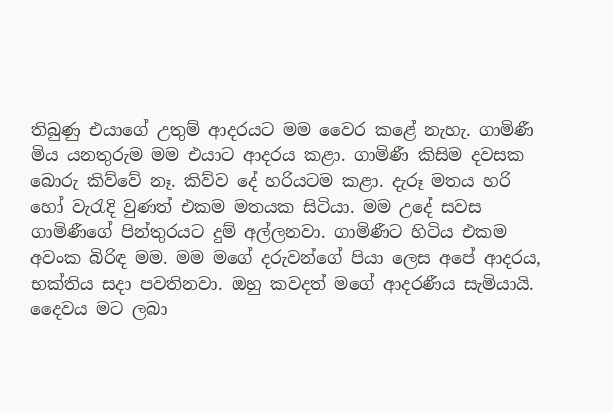තිබුණු එයාගේ උතුම් ආදරයට මම වෛර කළේ නැහැ. ගාමිණී මිය යනතුරුම මම එයාට ආදරය කළා. ගාමිණී කිසිම දවසක බොරු කිව්වේ නෑ. කිව්ව දේ හරියටම කළා. දැරූ මතය හරි හෝ වැරැදි වුණත් එකම මතයක සිටියා. මම උදේ සවස ගාමිණීගේ පින්තුරයට දුම් අල්ලනවා. ගාමිණීට හිටිය එකම අවංක බිරිඳ මම. මම මගේ දරුවන්ගේ පියා ලෙස අපේ ආදරය, භක්තිය සදා පවතිනවා. ඔහු කවදත් මගේ ආදරණීය සැමියායි. දෛවය මට ලබා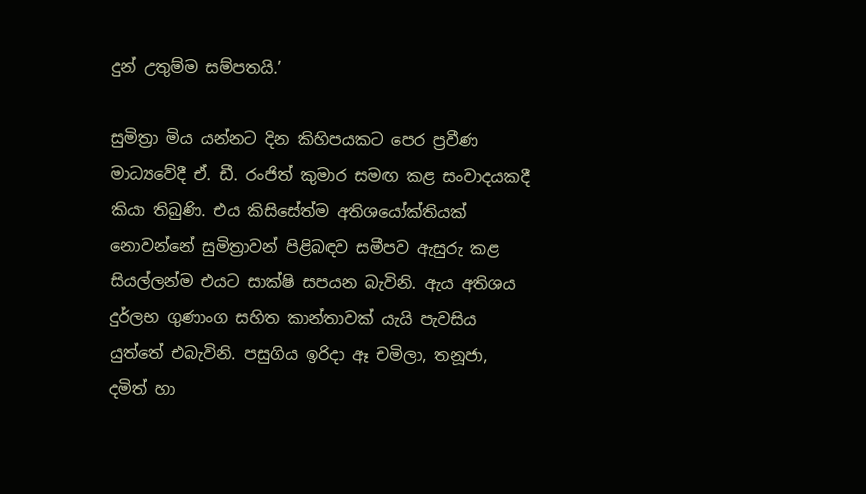දුන් උතුම්ම සම්පතයි.’

සුමිත්‍රා මිය යන්නට දින කිහිපයකට පෙර ප්‍රවීණ මාධ්‍යවේදී ඒ. ඩී. රංජිත් කුමාර සමඟ කළ සංවාදයකදී කියා තිබුණි. එය කිසිසේත්ම අතිශයෝක්තියක් නොවන්නේ සුමිත්‍රාවන් පිළිබඳව සමීපව ඇසුරු කළ සියල්ලන්ම එයට සාක්ෂි සපයන බැවිනි. ඇය අතිශය දුර්ලභ ගුණාංග සහිත කාන්තාවක් යැයි පැවසිය යුත්තේ එබැවිනි. පසුගිය ඉරිදා ඈ චමිලා, තනූජා, දමිත් හා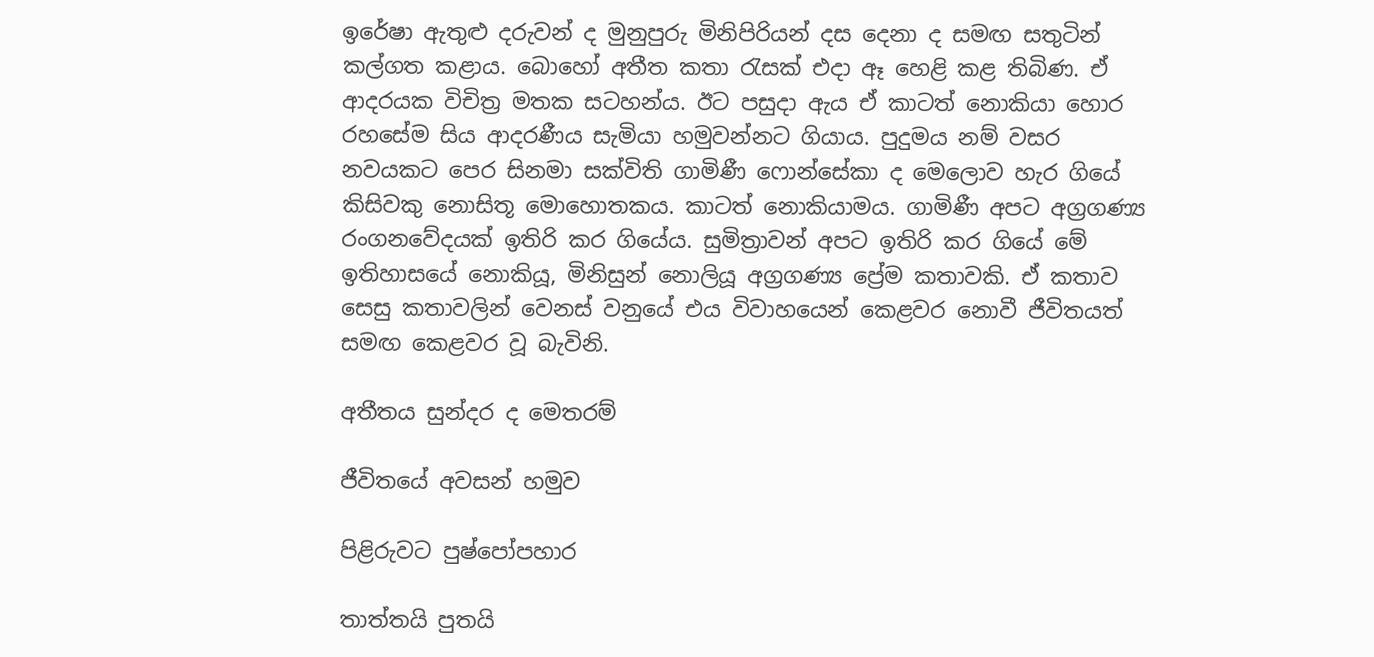ඉරේෂා ඇතුළු දරුවන් ද මුනුපුරු මිනිපිරියන් දස දෙනා ද සමඟ සතුටින් කල්ගත කළාය. බොහෝ අතීත කතා රැසක් එදා ඈ හෙළි කළ තිබිණ. ඒ ආදරයක විචිත්‍ර මතක සටහන්ය. ඊට පසුදා ඇය ඒ කාටත් නොකියා හොර රහසේම සිය ආදරණීය සැමියා හමුවන්නට ගියාය. පුදුමය නම් වසර නවයකට පෙර සිනමා සක්විති ගාමිණී ෆොන්සේකා ද මෙලොව හැර ගියේ කිසිවකු නොසිතූ මොහොතකය. කාටත් නොකියාමය. ගාමිණී අපට අග්‍රගණ්‍ය රංගනවේදයක් ඉතිරි කර ගියේය. සුමිත්‍රාවන් අපට ඉතිරි කර ගියේ මේ ඉතිහාසයේ නොකියූ, මිනිසුන් නොලියූ අග්‍රගණ්‍ය ප්‍රේම කතාවකි. ඒ කතාව සෙසු කතාවලින් වෙනස් වනුයේ එය විවාහයෙන් කෙළවර නොවී ජීවිතයත් සමඟ කෙළවර වූ බැවිනි.

අතීතය සුන්දර ද මෙතරම්

ජීවිතයේ අවසන් හමුව

පිළිරුවට පුෂ්පෝපහාර

තාත්තයි පුතයි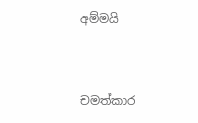අම්මයි



චමත්කාර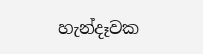හැන්දෑවක